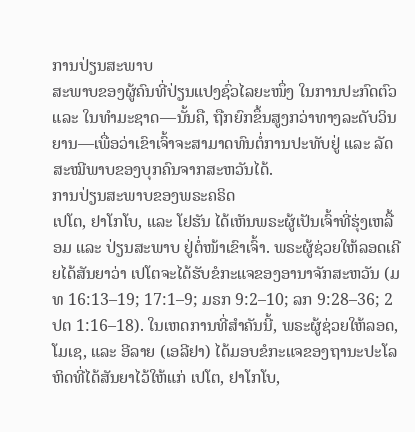ການປ່ຽນສະພາບ
ສະພາບຂອງຜູ້ຄົນທີ່ປ່ຽນແປງຊົ່ວໄລຍະໜຶ່ງ ໃນການປະກົດຕົວ ແລະ ໃນທຳມະຊາດ—ນັ້ນຄື, ຖືກຍົກຂຶ້ນສູງກວ່າທາງລະດັບວິນຍານ—ເພື່ອວ່າເຂົາເຈົ້າຈະສາມາດທົນຕໍ່ການປະທັບຢູ່ ແລະ ລັດສະໝີພາບຂອງບຸກຄົນຈາກສະຫວັນໄດ້.
ການປ່ຽນສະພາບຂອງພຣະຄຣິດ
ເປໂຕ, ຢາໂກໂບ, ແລະ ໂຢຮັນ ໄດ້ເຫັນພຣະຜູ້ເປັນເຈົ້າທີ່ຮຸ່ງເຫລື້ອມ ແລະ ປ່ຽນສະພາບ ຢູ່ຕໍ່ໜ້າເຂົາເຈົ້າ. ພຣະຜູ້ຊ່ວຍໃຫ້ລອດເຄີຍໄດ້ສັນຍາວ່າ ເປໂຕຈະໄດ້ຮັບຂໍກະແຈຂອງອານາຈັກສະຫວັນ (ມທ 16:13–19; 17:1–9; ມຣກ 9:2–10; ລກ 9:28–36; 2 ປຕ 1:16–18). ໃນເຫດການທີ່ສຳຄັນນີ້, ພຣະຜູ້ຊ່ວຍໃຫ້ລອດ, ໂມເຊ, ແລະ ອີລາຍ (ເອລີຢາ) ໄດ້ມອບຂໍກະແຈຂອງຖານະປະໂລຫິດທີ່ໄດ້ສັນຍາໄວ້ໃຫ້ແກ່ ເປໂຕ, ຢາໂກໂບ,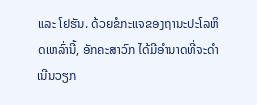ແລະ ໂຢຮັນ. ດ້ວຍຂໍກະແຈຂອງຖານະປະໂລຫິດເຫລົ່ານີ້, ອັກຄະສາວົກ ໄດ້ມີອຳນາດທີ່ຈະດຳເນີນວຽກ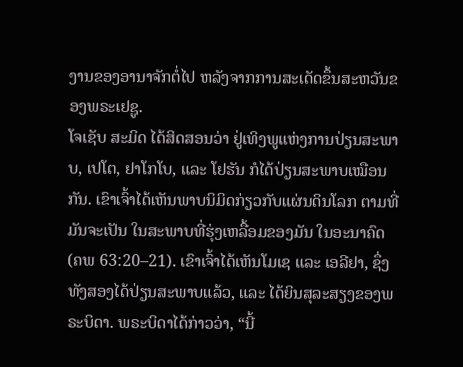ງານຂອງອານາຈັກຕໍ່ໄປ ຫລັງຈາກການສະເດັດຂຶ້ນສະຫວັນຂອງພຣະເຢຊູ.
ໂຈເຊັບ ສະມິດ ໄດ້ສິດສອນວ່າ ຢູ່ເທິງພູແຫ່ງການປ່ຽນສະພາບ, ເປໂຕ, ຢາໂກໂບ, ແລະ ໂຢຮັນ ກໍໄດ້ປ່ຽນສະພາບເໝືອນກັນ. ເຂົາເຈົ້າໄດ້ເຫັນພາບນິມິດກ່ຽວກັບແຜ່ນດິນໂລກ ຕາມທີ່ມັນຈະເປັນ ໃນສະພາບທີ່ຮຸ່ງເຫລື້ອມຂອງມັນ ໃນອະນາຄົດ (ຄພ 63:20–21). ເຂົາເຈົ້າໄດ້ເຫັນໂມເຊ ແລະ ເອລີຢາ, ຊຶ່ງທັງສອງໄດ້ປ່ຽນສະພາບແລ້ວ, ແລະ ໄດ້ຍິນສຸລະສຽງຂອງພຣະບິດາ. ພຣະບິດາໄດ້ກ່າວວ່າ, “ນີ້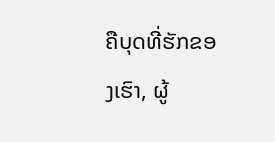ຄືບຸດທີ່ຮັກຂອງເຮົາ, ຜູ້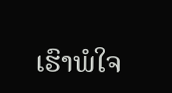ເຮົາພໍໃຈ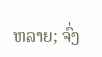ຫລາຍ; ຈົ່ງ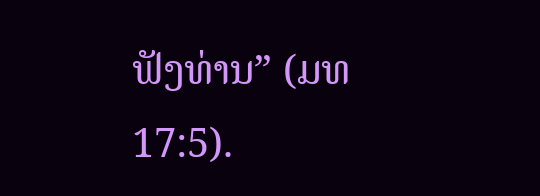ຟັງທ່ານ” (ມທ 17:5).